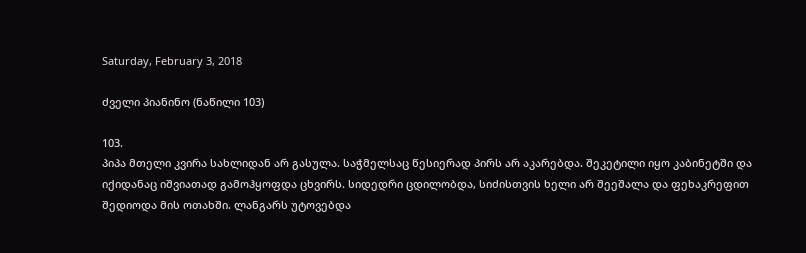Saturday, February 3, 2018

ძველი პიანინო (ნაწილი 103)

103.
პიპა მთელი კვირა სახლიდან არ გასულა. საჭმელსაც წესიერად პირს არ აკარებდა. შეკეტილი იყო კაბინეტში და იქიდანაც იშვიათად გამოჰყოფდა ცხვირს. სიდედრი ცდილობდა, სიძისთვის ხელი არ შეეშალა და ფეხაკრეფით შედიოდა მის ოთახში. ლანგარს უტოვებდა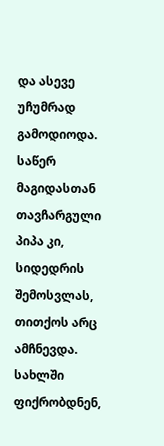და ასევე უჩუმრად გამოდიოდა. საწერ მაგიდასთან თავჩარგული პიპა კი, სიდედრის შემოსვლას, თითქოს არც ამჩნევდა.
სახლში ფიქრობდნენ,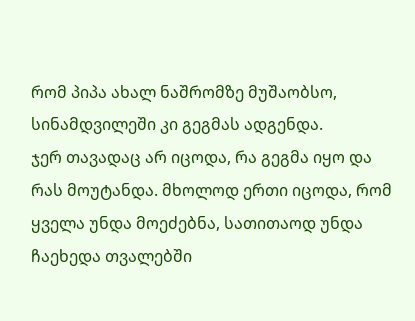რომ პიპა ახალ ნაშრომზე მუშაობსო, სინამდვილეში კი გეგმას ადგენდა.
ჯერ თავადაც არ იცოდა, რა გეგმა იყო და რას მოუტანდა. მხოლოდ ერთი იცოდა, რომ ყველა უნდა მოეძებნა, სათითაოდ უნდა ჩაეხედა თვალებში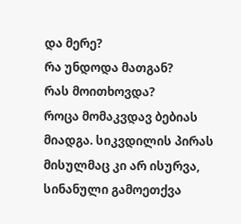და მერე?
რა უნდოდა მათგან?
რას მოითხოვდა?
როცა მომაკვდავ ბებიას მიადგა. სიკვდილის პირას მისულმაც კი არ ისურვა, სინანული გამოეთქვა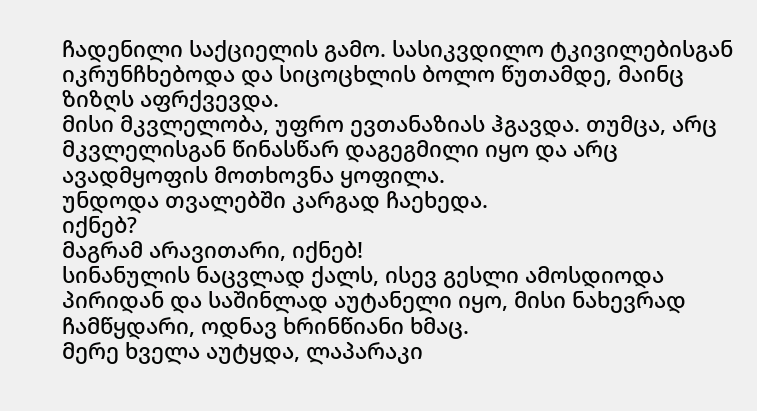ჩადენილი საქციელის გამო. სასიკვდილო ტკივილებისგან იკრუნჩხებოდა და სიცოცხლის ბოლო წუთამდე, მაინც ზიზღს აფრქვევდა.
მისი მკვლელობა, უფრო ევთანაზიას ჰგავდა. თუმცა, არც მკვლელისგან წინასწარ დაგეგმილი იყო და არც ავადმყოფის მოთხოვნა ყოფილა.
უნდოდა თვალებში კარგად ჩაეხედა.
იქნებ?
მაგრამ არავითარი, იქნებ!
სინანულის ნაცვლად ქალს, ისევ გესლი ამოსდიოდა პირიდან და საშინლად აუტანელი იყო, მისი ნახევრად ჩამწყდარი, ოდნავ ხრინწიანი ხმაც.
მერე ხველა აუტყდა, ლაპარაკი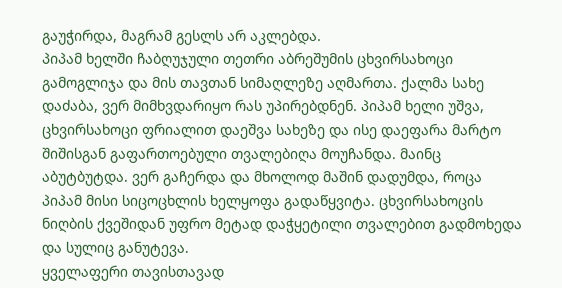გაუჭირდა, მაგრამ გესლს არ აკლებდა.
პიპამ ხელში ჩაბღუჯული თეთრი აბრეშუმის ცხვირსახოცი გამოგლიჯა და მის თავთან სიმაღლეზე აღმართა. ქალმა სახე დაძაბა, ვერ მიმხვდარიყო რას უპირებდნენ. პიპამ ხელი უშვა, ცხვირსახოცი ფრიალით დაეშვა სახეზე და ისე დაეფარა მარტო შიშისგან გაფართოებული თვალებიღა მოუჩანდა. მაინც აბუტბუტდა. ვერ გაჩერდა და მხოლოდ მაშინ დადუმდა, როცა პიპამ მისი სიცოცხლის ხელყოფა გადაწყვიტა. ცხვირსახოცის ნიღბის ქვეშიდან უფრო მეტად დაჭყეტილი თვალებით გადმოხედა და სულიც განუტევა.
ყველაფერი თავისთავად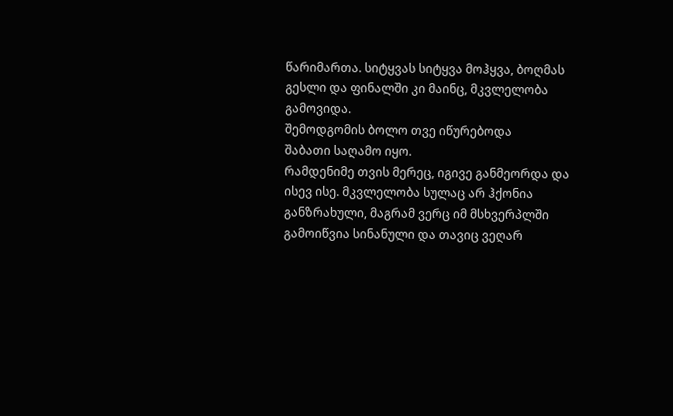წარიმართა. სიტყვას სიტყვა მოჰყვა, ბოღმას გესლი და ფინალში კი მაინც, მკვლელობა გამოვიდა.
შემოდგომის ბოლო თვე იწურებოდა
შაბათი საღამო იყო.
რამდენიმე თვის მერეც, იგივე განმეორდა და ისევ ისე. მკვლელობა სულაც არ ჰქონია განზრახული, მაგრამ ვერც იმ მსხვერპლში გამოიწვია სინანული და თავიც ვეღარ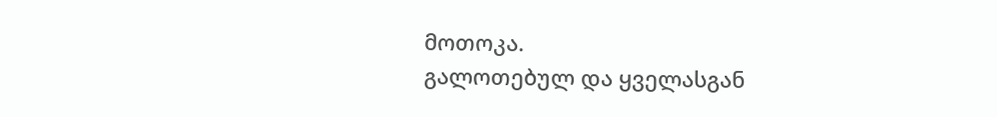მოთოკა.
გალოთებულ და ყველასგან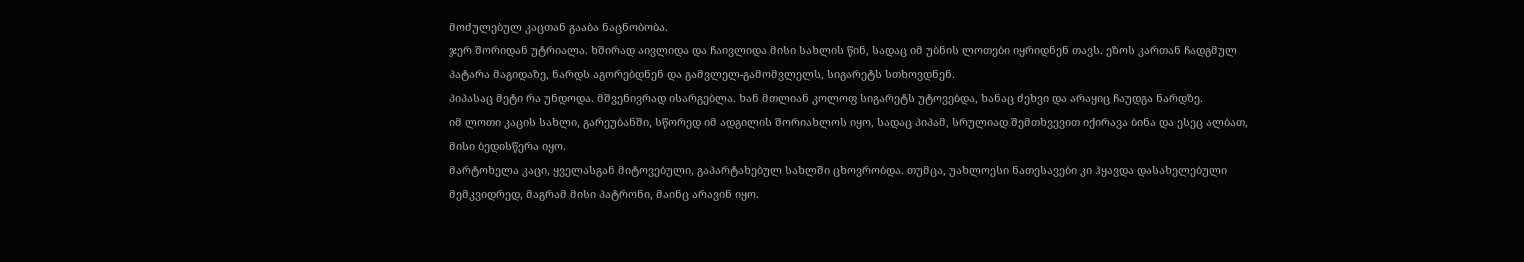მოძულებულ კაცთან გააბა ნაცნობობა.
ჯერ შორიდან უტრიალა. ხშირად აივლიდა და ჩაივლიდა მისი სახლის წინ, სადაც იმ უბნის ლოთები იყრიდნენ თავს. ეზოს კართან ჩადგმულ პატარა მაგიდაზე, ნარდს აგორებდნენ და გამვლელ-გამომვლელს, სიგარეტს სთხოვდნენ.
პიპასაც მეტი რა უნდოდა. მშვენივრად ისარგებლა. ხან მთლიან კოლოფ სიგარეტს უტოვებდა, ხანაც ძეხვი და არაყიც ჩაუდგა ნარდზე.
იმ ლოთი კაცის სახლი, გარეუბანში, სწორედ იმ ადგილის შორიახლოს იყო, სადაც პიპამ, სრულიად შემთხვევით იქირავა ბინა და ესეც ალბათ, მისი ბედისწერა იყო.
მარტოხელა კაცი, ყველასგან მიტოვებული, გაპარტახებულ სახლში ცხოვრობდა. თუმცა, უახლოესი ნათესავები კი ჰყავდა დასახელებული მემკვიდრედ, მაგრამ მისი პატრონი, მაინც არავინ იყო.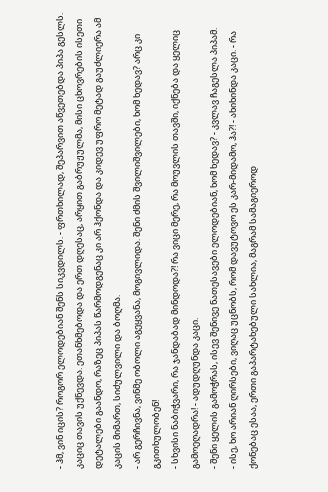- ჰმ, ვინ იცის? როგორ ელოდებიან შენს სიკვდილს. - ფრთხილად, შეპარვით აწვეთებდა პიპა გესლს.
კაციც თავის უქნევდა. ეთანხმებოდა და ერთ დღესაც, არყით გაბრუჟულმა, მისი ცხოვრების ისეთი დეტალები გაანდო, რაზეც პიპას წარმოდგენაც კი არ ჰქონდა და კიდევ უფრო მეტად გაუძლიერა ამ კაცის მიმართ, სიძულვილი და ბოღმა.
- არ გერჩივნა, ვინმე ობოლი აგეყვანა, მოგივლიდა. შენი ძმის შვილიშვილები, ხომ ხედავ? არც კი გკითხულობენ!
- სხვისი ნაბიჭვარი, რა ჯანდაბად მინდოდა?! რა ვიცი მერე, რა მოუვლის თავში, იქნება და ყელიც გამოეღადრა! - ადუდღუნდა კაცი.
- შენი ყელის გამოჭრას, ისევ შენივე ნათესავები ელოდებიან, ხომ ხედავ? - კვლავ ჩაგესლა პიპამ.
- ისე, ხო არიან ღირსები, ვიღაც უცნობს, რომ დავუტოვო ეს კარ-მიდამო, ჰა?! - ახიხინდა კაცი. - რა ქონებაც ესაა, ერთი გაპარტახებული სახლია, მაგრამ სამაგიეროდ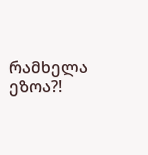რამხელა ეზოა?!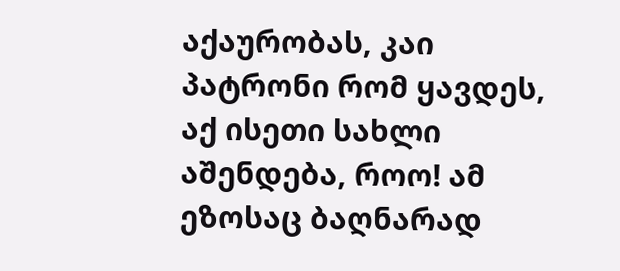აქაურობას, კაი პატრონი რომ ყავდეს, აქ ისეთი სახლი აშენდება, როო! ამ ეზოსაც ბაღნარად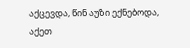აქცევდა, წინ აუზი ექნებოდა, აქეთ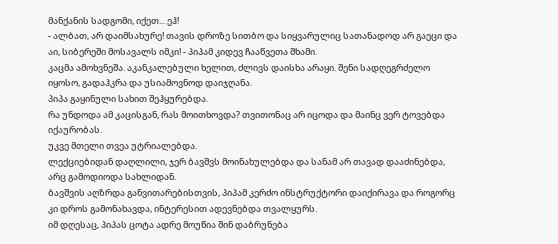მანქანის სადგომი, იქეთ... ეჰ!
- ალბათ, არ დაიმსახურე! თავის დროზე სითბო და სიყვარულიც სათანადოდ არ გაეცი და აი, სიბერეში მოსავალს იმკი! - პიპამ კიდევ ჩააწვეთა შხამი.
კაცმა ამოხვნეშა. აკანკალებული ხელით, ძლივს დაისხა არაყი. შენი სადღეგრძელო იყოსო, გადაჰკრა და უსიამოვნოდ დაიჯღანა.
პიპა გაყინული სახით შეჰყურებდა.
რა უნდოდა ამ კაცისგან, რას მოითხოვდა? თვითონაც არ იცოდა და მაინც ვერ ტოვებდა იქაურობას.
უკვე მთელი თვეა უტრიალებდა.
ლექციებიდან დაღლილი, ჯერ ბავშვს მოინახულებდა და სანამ არ თავად დააძინებდა, არც გამოდიოდა სახლიდან.
ბავშვის აღზრდა განვითარებისთვის, პიპამ კერძო ინსტრუქტორი დაიქირავა და როგორც კი დროს გამონახავდა, ინტერესით ადევნებდა თვალყურს.
იმ დღესაც, პიპას ცოტა ადრე მოუწია შინ დაბრუნება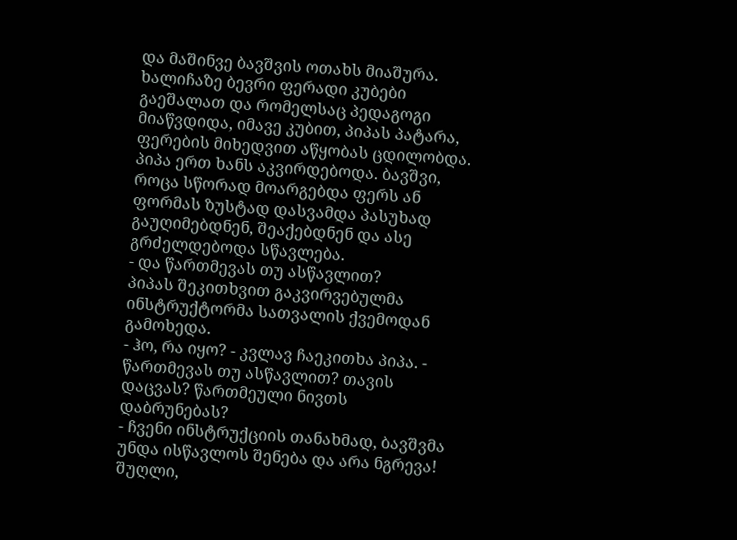და მაშინვე ბავშვის ოთახს მიაშურა. ხალიჩაზე ბევრი ფერადი კუბები გაეშალათ და რომელსაც პედაგოგი მიაწვდიდა, იმავე კუბით, პიპას პატარა, ფერების მიხედვით აწყობას ცდილობდა.
პიპა ერთ ხანს აკვირდებოდა. ბავშვი, როცა სწორად მოარგებდა ფერს ან ფორმას ზუსტად დასვამდა პასუხად გაუღიმებდნენ, შეაქებდნენ და ასე გრძელდებოდა სწავლება.
- და წართმევას თუ ასწავლით?
პიპას შეკითხვით გაკვირვებულმა ინსტრუქტორმა სათვალის ქვემოდან გამოხედა.
- ჰო, რა იყო? - კვლავ ჩაეკითხა პიპა. - წართმევას თუ ასწავლით? თავის დაცვას? წართმეული ნივთს დაბრუნებას?
- ჩვენი ინსტრუქციის თანახმად, ბავშვმა უნდა ისწავლოს შენება და არა ნგრევა! შუღლი,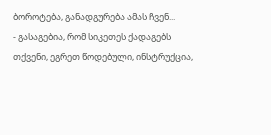ბოროტება, განადგურება ამას ჩვენ...
- გასაგებია, რომ სიკეთეს ქადაგებს თქვენი, ეგრეთ წოდებული, ინსტრუქცია,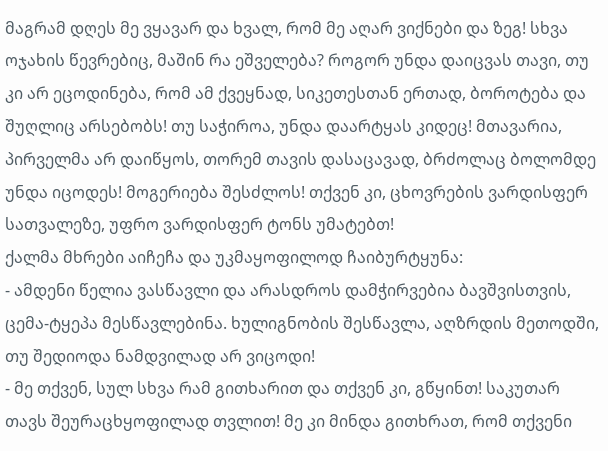მაგრამ დღეს მე ვყავარ და ხვალ, რომ მე აღარ ვიქნები და ზეგ! სხვა ოჯახის წევრებიც, მაშინ რა ეშველება? როგორ უნდა დაიცვას თავი, თუ კი არ ეცოდინება, რომ ამ ქვეყნად, სიკეთესთან ერთად, ბოროტება და შუღლიც არსებობს! თუ საჭიროა, უნდა დაარტყას კიდეც! მთავარია, პირველმა არ დაიწყოს, თორემ თავის დასაცავად, ბრძოლაც ბოლომდე უნდა იცოდეს! მოგერიება შესძლოს! თქვენ კი, ცხოვრების ვარდისფერ სათვალეზე, უფრო ვარდისფერ ტონს უმატებთ!
ქალმა მხრები აიჩეჩა და უკმაყოფილოდ ჩაიბურტყუნა:
- ამდენი წელია ვასწავლი და არასდროს დამჭირვებია ბავშვისთვის, ცემა-ტყეპა მესწავლებინა. ხულიგნობის შესწავლა, აღზრდის მეთოდში, თუ შედიოდა ნამდვილად არ ვიცოდი!
- მე თქვენ, სულ სხვა რამ გითხარით და თქვენ კი, გწყინთ! საკუთარ თავს შეურაცხყოფილად თვლით! მე კი მინდა გითხრათ, რომ თქვენი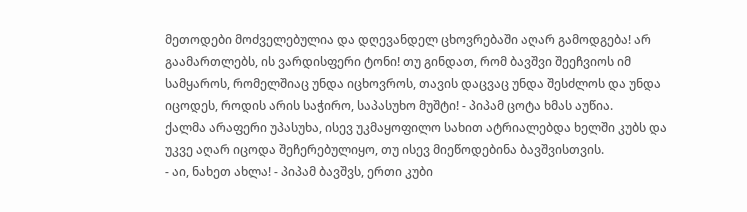მეთოდები მოძველებულია და დღევანდელ ცხოვრებაში აღარ გამოდგება! არ გაამართლებს, ის ვარდისფერი ტონი! თუ გინდათ, რომ ბავშვი შეეჩვიოს იმ სამყაროს, რომელშიაც უნდა იცხოვროს, თავის დაცვაც უნდა შესძლოს და უნდა იცოდეს, როდის არის საჭირო, საპასუხო მუშტი! - პიპამ ცოტა ხმას აუწია.
ქალმა არაფერი უპასუხა, ისევ უკმაყოფილო სახით ატრიალებდა ხელში კუბს და უკვე აღარ იცოდა შეჩერებულიყო, თუ ისევ მიეწოდებინა ბავშვისთვის.
- აი, ნახეთ ახლა! - პიპამ ბავშვს, ერთი კუბი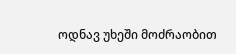ოდნავ უხეში მოძრაობით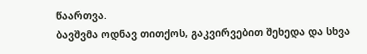წაართვა.
ბავშვმა ოდნავ თითქოს, გაკვირვებით შეხედა და სხვა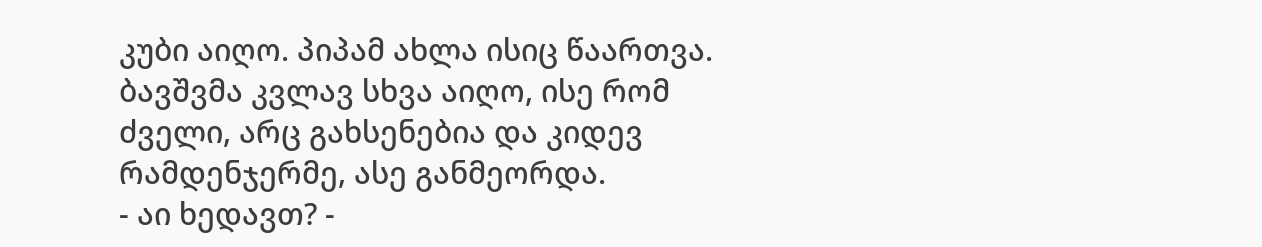კუბი აიღო. პიპამ ახლა ისიც წაართვა. ბავშვმა კვლავ სხვა აიღო, ისე რომ ძველი, არც გახსენებია და კიდევ რამდენჯერმე, ასე განმეორდა.
- აი ხედავთ? -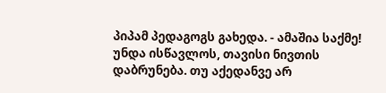პიპამ პედაგოგს გახედა. - ამაშია საქმე! უნდა ისწავლოს, თავისი ნივთის დაბრუნება. თუ აქედანვე არ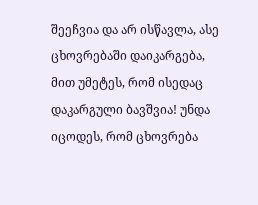შეეჩვია და არ ისწავლა, ასე ცხოვრებაში დაიკარგება, მით უმეტეს, რომ ისედაც დაკარგული ბავშვია! უნდა იცოდეს, რომ ცხოვრება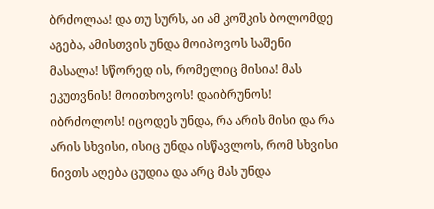ბრძოლაა! და თუ სურს, აი ამ კოშკის ბოლომდე აგება, ამისთვის უნდა მოიპოვოს საშენი მასალა! სწორედ ის, რომელიც მისია! მას ეკუთვნის! მოითხოვოს! დაიბრუნოს! იბრძოლოს! იცოდეს უნდა, რა არის მისი და რა არის სხვისი, ისიც უნდა ისწავლოს, რომ სხვისი ნივთს აღება ცუდია და არც მას უნდა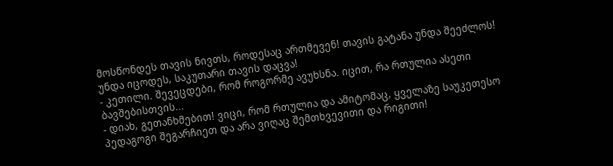მოსწონდეს თავის ნივთს, როდესაც ართმევენ! თავის გატანა უნდა შეეძლოს! უნდა იცოდეს, საკუთარი თავის დაცვა!
- კეთილი. შევეცდები, რომ როგორმე ავუხსნა. იცით, რა რთულია ასეთი ბავშებისთვის...
- დიახ, გეთანხმებით! ვიცი, რომ რთულია და ამიტომაც, ყველაზე საუკეთესო პედაგოგი შეგარჩიეთ და არა ვიღაც შემთხვევითი და რიგითი!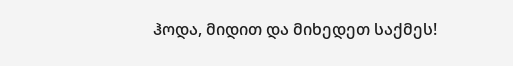ჰოდა, მიდით და მიხედეთ საქმეს!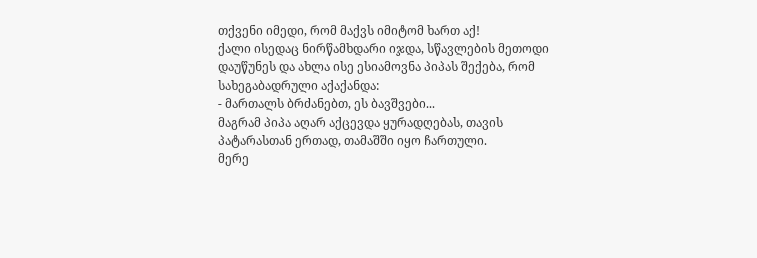თქვენი იმედი, რომ მაქვს იმიტომ ხართ აქ!
ქალი ისედაც ნირწამხდარი იჯდა, სწავლების მეთოდი დაუწუნეს და ახლა ისე ესიამოვნა პიპას შექება, რომ სახეგაბადრული აქაქანდა:
- მართალს ბრძანებთ, ეს ბავშვები...
მაგრამ პიპა აღარ აქცევდა ყურადღებას, თავის პატარასთან ერთად, თამაშში იყო ჩართული.
მერე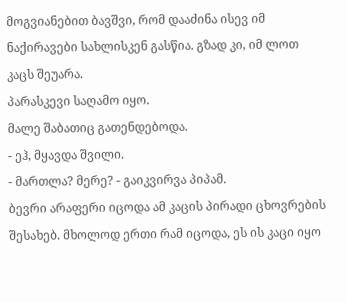მოგვიანებით ბავშვი, რომ დააძინა ისევ იმ ნაქირავები სახლისკენ გასწია. გზად კი, იმ ლოთ კაცს შეუარა.
პარასკევი საღამო იყო.
მალე შაბათიც გათენდებოდა.
- ეჰ, მყავდა შვილი.
- მართლა? მერე? - გაიკვირვა პიპამ.
ბევრი არაფერი იცოდა ამ კაცის პირადი ცხოვრების შესახებ. მხოლოდ ერთი რამ იცოდა, ეს ის კაცი იყო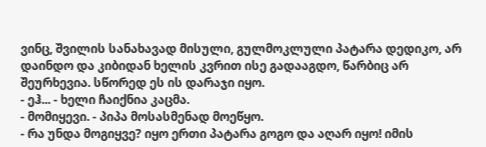ვინც, შვილის სანახავად მისული, გულმოკლული პატარა დედიკო, არ დაინდო და კიბიდან ხელის კვრით ისე გადააგდო, წარბიც არ შეურხევია. სწორედ ეს ის დარაჯი იყო.
- ეჰ... - ხელი ჩაიქნია კაცმა.
- მომიყევი. - პიპა მოსასმენად მოეწყო.
- რა უნდა მოგიყვე? იყო ერთი პატარა გოგო და აღარ იყო! იმის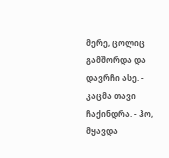მერე, ცოლიც გამშორდა და დავრჩი ასე. - კაცმა თავი ჩაქინდრა. - ჰო, მყავდა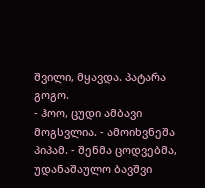შვილი, მყავდა. პატარა გოგო.
- ჰოო, ცუდი ამბავი მოგსვლია. - ამოიხვნეშა პიპამ. - შენმა ცოდვებმა, უდანაშაულო ბავშვი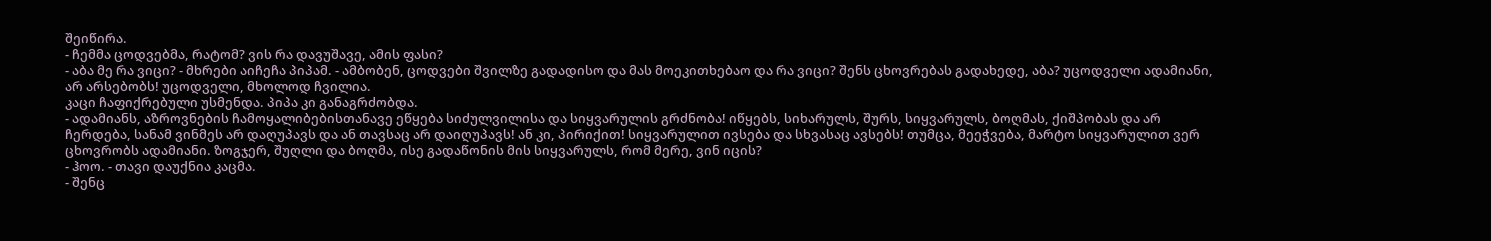შეიწირა.
- ჩემმა ცოდვებმა, რატომ? ვის რა დავუშავე, ამის ფასი?
- აბა მე რა ვიცი? - მხრები აიჩეჩა პიპამ. - ამბობენ, ცოდვები შვილზე გადადისო და მას მოეკითხებაო და რა ვიცი? შენს ცხოვრებას გადახედე, აბა? უცოდველი ადამიანი, არ არსებობს! უცოდველი, მხოლოდ ჩვილია.
კაცი ჩაფიქრებული უსმენდა. პიპა კი განაგრძობდა.
- ადამიანს, აზროვნების ჩამოყალიბებისთანავე ეწყება სიძულვილისა და სიყვარულის გრძნობა! იწყებს, სიხარულს, შურს, სიყვარულს, ბოღმას, ქიშპობას და არ ჩერდება, სანამ ვინმეს არ დაღუპავს და ან თავსაც არ დაიღუპავს! ან კი, პირიქით! სიყვარულით ივსება და სხვასაც ავსებს! თუმცა, მეეჭვება, მარტო სიყვარულით ვერ ცხოვრობს ადამიანი. ზოგჯერ, შუღლი და ბოღმა, ისე გადაწონის მის სიყვარულს, რომ მერე, ვინ იცის?
- ჰოო. - თავი დაუქნია კაცმა.
- შენც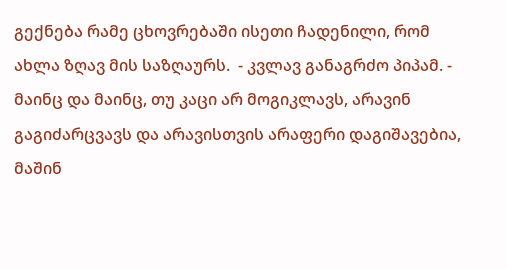გექნება რამე ცხოვრებაში ისეთი ჩადენილი, რომ ახლა ზღავ მის საზღაურს.  - კვლავ განაგრძო პიპამ. - მაინც და მაინც, თუ კაცი არ მოგიკლავს, არავინ გაგიძარცვავს და არავისთვის არაფერი დაგიშავებია, მაშინ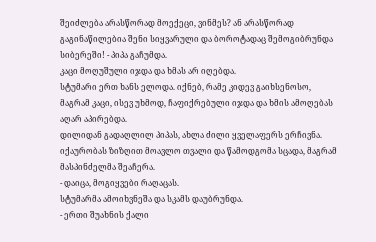შეიძლება არასწორად მოექეცი, ვინმეს? ან არასწორად გაგინაწილებია შენი სიყვარული და ბოროტადაც შემოგიბრუნდა სიბერეში! - პიპა გაჩუმდა.
კაცი მოღუშული იჯდა და ხმას არ იღებდა.
სტუმარი ერთ ხანს ელოდა. იქნებ, რამე კიდევ გაიხსენოსო, მაგრამ კაცი, ისევ უხმოდ, ჩაფიქრებული იჯდა და ხმის ამოღებას აღარ აპირებდა.
დილიდან გადაღლილ პიპას, ახლა ძილი ყველაფერს ერჩივნა. იქაურობას ზიზღით მოავლო თვალი და წამოდგომა სცადა, მაგრამ მასპინძელმა შეაჩერა.
- დაიცა, მოგიყვები რაღაცას.
სტუმარმა ამოიხვნეშა და სკამს დაუბრუნდა.
- ერთი შუახნის ქალი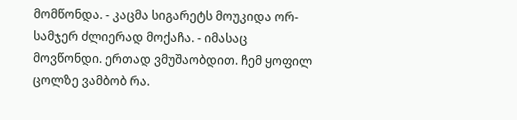მომწონდა. - კაცმა სიგარეტს მოუკიდა ორ-სამჯერ ძლიერად მოქაჩა. - იმასაც მოვწონდი. ერთად ვმუშაობდით. ჩემ ყოფილ ცოლზე ვამბობ რა.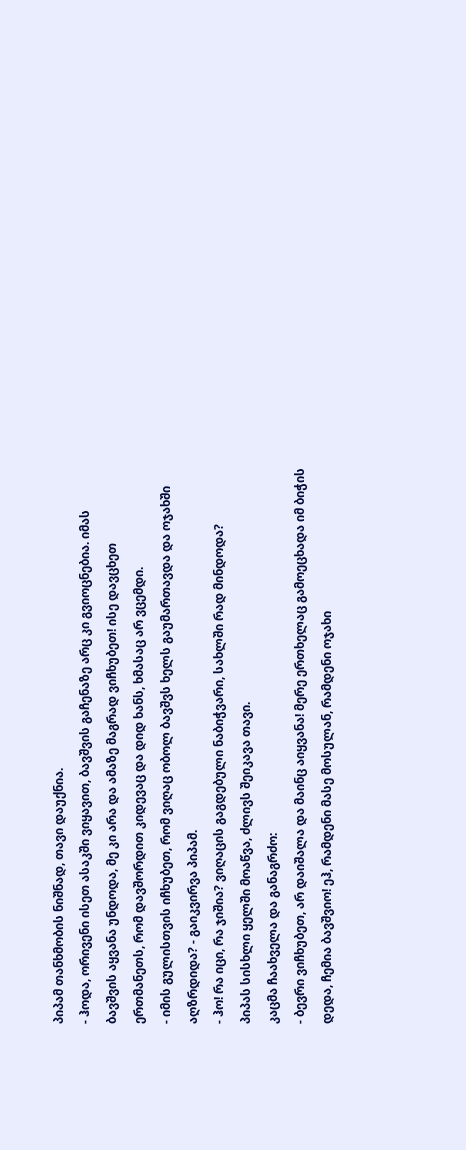პიპამ თანხმობის ნიშნად, თავი დაუქნია.
- ჰოდა, ორივენი ისეთ ასაკში ვიყავით, ბავშვის გაჩენაზე არც კი გვიოცნებია. იმას ბავშვის აყვანა უნდოდა, მე კი არა და ამაზე მაგრად ვიჩხუბეთ! ისე დავცხეთ ერთმანეთს, რომ დავშორდით კიდევაც და დიდ ხანს, ხმასაც არ ვცემდი.
- იმის გულისთვის იჩხუბეთ, რომ ვიღაც ობოლ ბავშვს ხელს გაუმართავდა და ოჯახში აღზრდიდა? - გაიკვირვა პიპამ.
- ჰო! რა იცი, რა ჯიშია? ვიღაცის გაგდებული ნაბიჭვარი, სახლში რად მინდოდა?
პიპას სისხლი ყელში მოაწვა, ძლივს შეიკავა თავი.
კაცმა ჩაახველა და განაგრძო:
- ბევრი ვიჩხუბეთ, არ დაიშალა და მაინც აიყვანა! მერე ერთხელაც გამოეცხადა იმ ბიჭის დედა, ჩემია ბავშვიო! ეჰ, რამდენი მასე მოსულან, რამდენი ოჯახი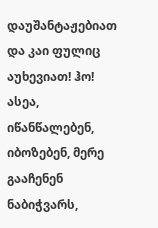დაუშანტაჟებიათ და კაი ფულიც აუხევიათ! ჰო! ასეა, იწანწალებენ, იბოზებენ, მერე გააჩენენ ნაბიჭვარს,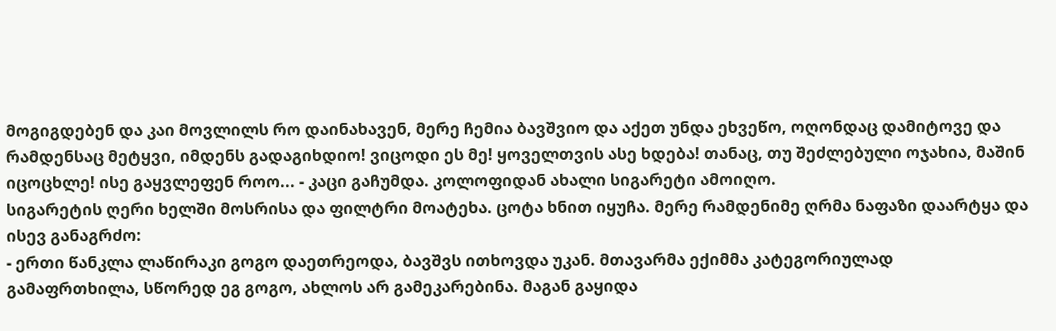მოგიგდებენ და კაი მოვლილს რო დაინახავენ, მერე ჩემია ბავშვიო და აქეთ უნდა ეხვეწო, ოღონდაც დამიტოვე და რამდენსაც მეტყვი, იმდენს გადაგიხდიო! ვიცოდი ეს მე! ყოველთვის ასე ხდება! თანაც, თუ შეძლებული ოჯახია, მაშინ იცოცხლე! ისე გაყვლეფენ როო... - კაცი გაჩუმდა. კოლოფიდან ახალი სიგარეტი ამოიღო.
სიგარეტის ღერი ხელში მოსრისა და ფილტრი მოატეხა. ცოტა ხნით იყუჩა. მერე რამდენიმე ღრმა ნაფაზი დაარტყა და ისევ განაგრძო:
- ერთი წანკლა ლაწირაკი გოგო დაეთრეოდა, ბავშვს ითხოვდა უკან. მთავარმა ექიმმა კატეგორიულად გამაფრთხილა, სწორედ ეგ გოგო, ახლოს არ გამეკარებინა. მაგან გაყიდა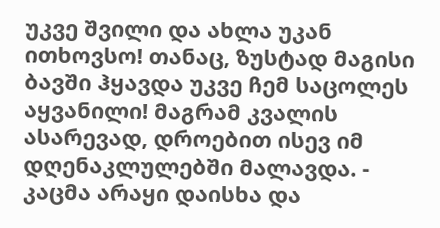უკვე შვილი და ახლა უკან ითხოვსო! თანაც, ზუსტად მაგისი ბავში ჰყავდა უკვე ჩემ საცოლეს აყვანილი! მაგრამ კვალის ასარევად, დროებით ისევ იმ დღენაკლულებში მალავდა. - კაცმა არაყი დაისხა და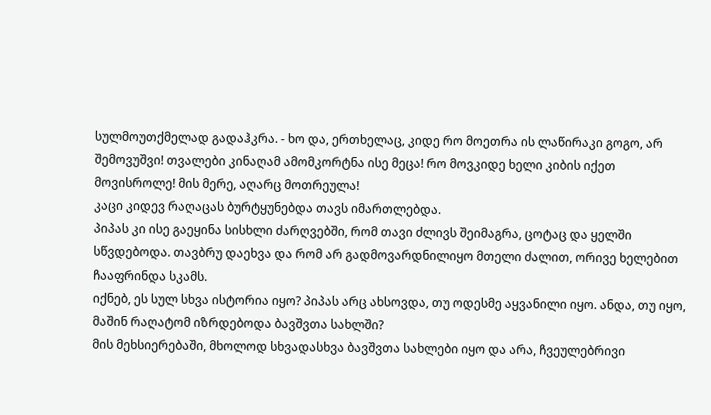სულმოუთქმელად გადაჰკრა. - ხო და, ერთხელაც, კიდე რო მოეთრა ის ლაწირაკი გოგო, არ შემოვუშვი! თვალები კინაღამ ამომკორტნა ისე მეცა! რო მოვკიდე ხელი კიბის იქეთ მოვისროლე! მის მერე, აღარც მოთრეულა!
კაცი კიდევ რაღაცას ბურტყუნებდა თავს იმართლებდა.
პიპას კი ისე გაეყინა სისხლი ძარღვებში, რომ თავი ძლივს შეიმაგრა, ცოტაც და ყელში სწვდებოდა. თავბრუ დაეხვა და რომ არ გადმოვარდნილიყო მთელი ძალით, ორივე ხელებით ჩააფრინდა სკამს.
იქნებ, ეს სულ სხვა ისტორია იყო? პიპას არც ახსოვდა, თუ ოდესმე აყვანილი იყო. ანდა, თუ იყო, მაშინ რაღატომ იზრდებოდა ბავშვთა სახლში?
მის მეხსიერებაში, მხოლოდ სხვადასხვა ბავშვთა სახლები იყო და არა, ჩვეულებრივი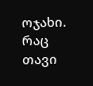ოჯახი. რაც თავი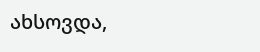ახსოვდა,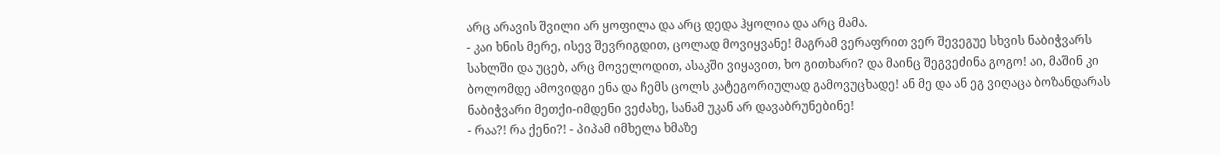არც არავის შვილი არ ყოფილა და არც დედა ჰყოლია და არც მამა.
- კაი ხნის მერე, ისევ შევრიგდით, ცოლად მოვიყვანე! მაგრამ ვერაფრით ვერ შევეგუე სხვის ნაბიჭვარს სახლში და უცებ, არც მოველოდით, ასაკში ვიყავით, ხო გითხარი? და მაინც შეგვეძინა გოგო! აი, მაშინ კი ბოლომდე ამოვიდგი ენა და ჩემს ცოლს კატეგორიულად გამოვუცხადე! ან მე და ან ეგ ვიღაცა ბოზანდარას ნაბიჭვარი მეთქი-იმდენი ვეძახე, სანამ უკან არ დავაბრუნებინე!
- რაა?! რა ქენი?! - პიპამ იმხელა ხმაზე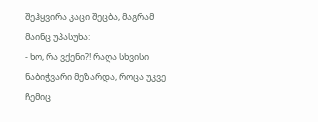შეჰყვირა კაცი შეცბა, მაგრამ მაინც უპასუხა:
- ხო, რა ვქენი?! რაღა სხვისი ნაბიჭვარი მეზარდა, როცა უკვე ჩემიც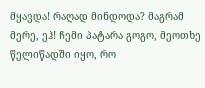მყავდა! რაღად მინდოდა? მაგრამ მერე, ეჰ! ჩემი პატარა გოგო, მეოთხე წელიწადში იყო, რო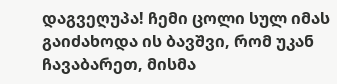დაგვეღუპა! ჩემი ცოლი სულ იმას გაიძახოდა ის ბავშვი, რომ უკან ჩავაბარეთ, მისმა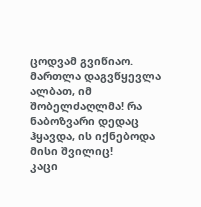ცოდვამ გვიწიაო. მართლა დაგვწყევლა ალბათ, იმ შობელძაღლმა! რა ნაბოზვარი დედაც ჰყავდა, ის იქნებოდა მისი შვილიც!
კაცი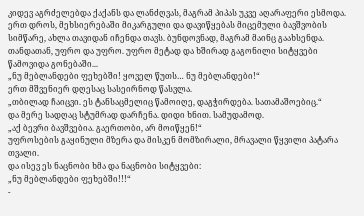კიდევ აგრძელებდა ქაქანს და ლანძღვას, მაგრამ პიპას უკვე აღარაფერი ესმოდა.
ერთ დროს, მეხსიერებაში მიკარგული და დავიწყებას მიცემული ბავშვობის სიმწარე, ახლა თავიდან იჩენდა თავს. ბუნდოვნად, მაგრამ მაინც გაახსენდა. თანდათან, უფრო და უფრო. უფრო მეტად და ხშირად გაგონილი სიტყვები წამოვიდა გონებაში...
„ნუ მებლანდები ფეხებში! ყოველ წუთს… ნუ მებლანდები!“
ერთ მშვენიერ დღესაც სასეირნოდ წასვლა.
„თბილად ჩაიცვი. ეს ტანსაცმელიც წამოიღე, დაგჭირდება. სათამაშოებიც.“
და მერე სადღაც სტუმრად დარჩენა. დიდი ხნით. სამუდამოდ.
„აქ ბევრი ბავშვებია. გაერთობი, არ მოიწყენ!“
უფროსების გაყინული მზერა და მისკენ მომზირალი, მრავალი წყვილი პატარა თვალი.
და ისევ ეს ნაცნობი ხმა და ნაცნობი სიტყვები:
„ნუ მებლანდები ფეხებში!!!“
-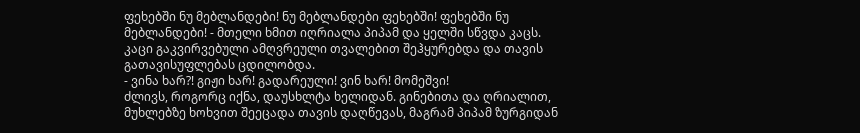ფეხებში ნუ მებლანდები! ნუ მებლანდები ფეხებში! ფეხებში ნუ მებლანდები! - მთელი ხმით იღრიალა პიპამ და ყელში სწვდა კაცს.
კაცი გაკვირვებული ამღვრეული თვალებით შეჰყურებდა და თავის გათავისუფლებას ცდილობდა.
- ვინა ხარ?! გიჟი ხარ! გადარეული! ვინ ხარ! მომეშვი!
ძლივს, როგორც იქნა, დაუსხლტა ხელიდან. გინებითა და ღრიალით, მუხლებზე ხოხვით შეეცადა თავის დაღწევას, მაგრამ პიპამ ზურგიდან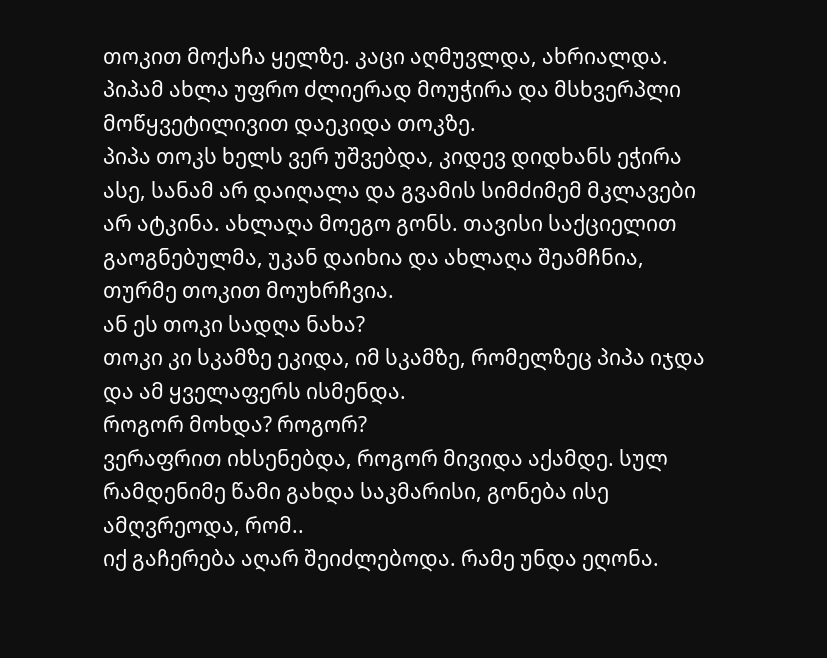თოკით მოქაჩა ყელზე. კაცი აღმუვლდა, ახრიალდა. პიპამ ახლა უფრო ძლიერად მოუჭირა და მსხვერპლი მოწყვეტილივით დაეკიდა თოკზე.
პიპა თოკს ხელს ვერ უშვებდა, კიდევ დიდხანს ეჭირა ასე, სანამ არ დაიღალა და გვამის სიმძიმემ მკლავები არ ატკინა. ახლაღა მოეგო გონს. თავისი საქციელით გაოგნებულმა, უკან დაიხია და ახლაღა შეამჩნია, თურმე თოკით მოუხრჩვია.
ან ეს თოკი სადღა ნახა?
თოკი კი სკამზე ეკიდა, იმ სკამზე, რომელზეც პიპა იჯდა და ამ ყველაფერს ისმენდა.
როგორ მოხდა? როგორ?
ვერაფრით იხსენებდა, როგორ მივიდა აქამდე. სულ რამდენიმე წამი გახდა საკმარისი, გონება ისე ამღვრეოდა, რომ..
იქ გაჩერება აღარ შეიძლებოდა. რამე უნდა ეღონა.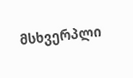მსხვერპლი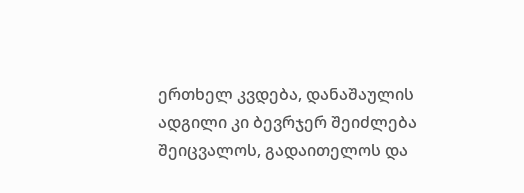ერთხელ კვდება, დანაშაულის ადგილი კი ბევრჯერ შეიძლება შეიცვალოს, გადაითელოს და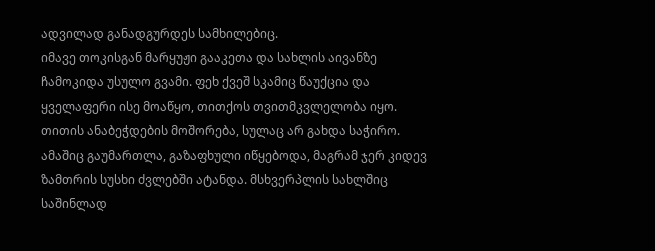ადვილად განადგურდეს სამხილებიც.
იმავე თოკისგან მარყუჟი გააკეთა და სახლის აივანზე ჩამოკიდა უსულო გვამი. ფეხ ქვეშ სკამიც წაუქცია და ყველაფერი ისე მოაწყო, თითქოს თვითმკვლელობა იყო. თითის ანაბეჭდების მოშორება, სულაც არ გახდა საჭირო. ამაშიც გაუმართლა, გაზაფხული იწყებოდა, მაგრამ ჯერ კიდევ ზამთრის სუსხი ძვლებში ატანდა. მსხვერპლის სახლშიც საშინლად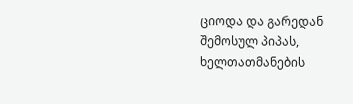ციოდა და გარედან შემოსულ პიპას, ხელთათმანების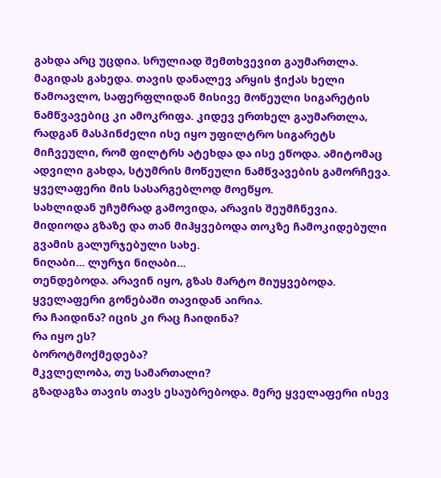გახდა არც უცდია. სრულიად შემთხვევით გაუმართლა.
მაგიდას გახედა. თავის დანალევ არყის ჭიქას ხელი წამოავლო, საფერფლიდან მისივე მოწეული სიგარეტის ნამწვავებიც კი ამოკრიფა. კიდევ ერთხელ გაუმართლა, რადგან მასპინძელი ისე იყო უფილტრო სიგარეტს მიჩვეული, რომ ფილტრს ატეხდა და ისე ეწოდა. ამიტომაც ადვილი გახდა, სტუმრის მოწეული ნამწვავების გამორჩევა.
ყველაფერი მის სასარგებლოდ მოეწყო.
სახლიდან უჩუმრად გამოვიდა, არავის შეუმჩნევია.
მიდიოდა გზაზე და თან მიჰყვებოდა თოკზე ჩამოკიდებული გვამის გალურჯებული სახე.
ნიღაბი... ლურჯი ნიღაბი...
თენდებოდა. არავინ იყო, გზას მარტო მიუყვებოდა.
ყველაფერი გონებაში თავიდან აირია.
რა ჩაიდინა? იცის კი რაც ჩაიდინა?
რა იყო ეს?
ბოროტმოქმედება?
მკვლელობა, თუ სამართალი?
გზადაგზა თავის თავს ესაუბრებოდა. მერე ყველაფერი ისევ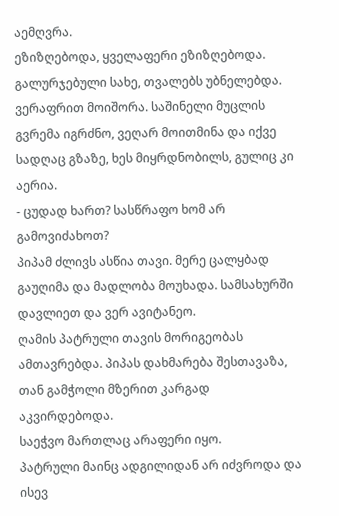აემღვრა.
ეზიზღებოდა, ყველაფერი ეზიზღებოდა.
გალურჯებული სახე, თვალებს უბნელებდა. ვერაფრით მოიშორა. საშინელი მუცლის გვრემა იგრძნო, ვეღარ მოითმინა და იქვე სადღაც გზაზე, ხეს მიყრდნობილს, გულიც კი აერია.
- ცუდად ხართ? სასწრაფო ხომ არ გამოვიძახოთ?
პიპამ ძლივს ასწია თავი. მერე ცალყბად გაუღიმა და მადლობა მოუხადა. სამსახურში დავლიეთ და ვერ ავიტანეო.
ღამის პატრული თავის მორიგეობას ამთავრებდა. პიპას დახმარება შესთავაზა, თან გამჭოლი მზერით კარგად აკვირდებოდა.
საეჭვო მართლაც არაფერი იყო.
პატრული მაინც ადგილიდან არ იძვროდა და ისევ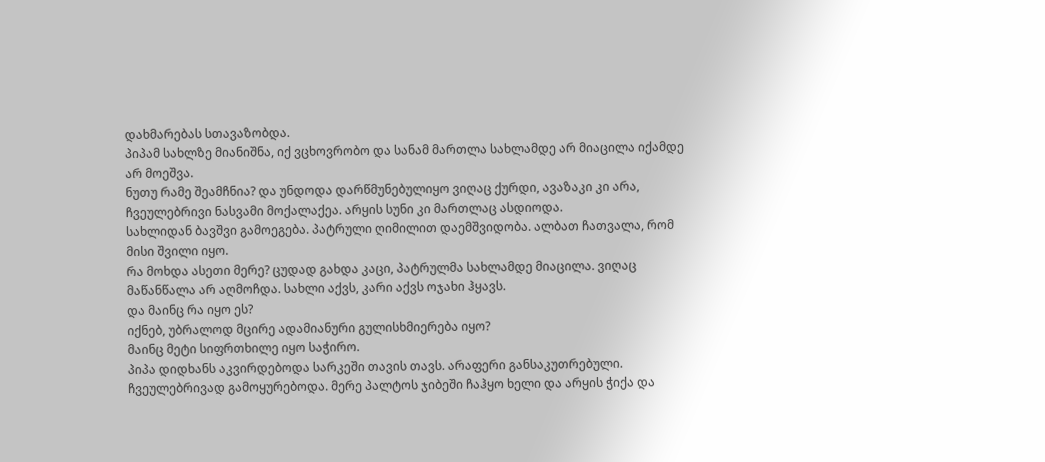დახმარებას სთავაზობდა.
პიპამ სახლზე მიანიშნა, იქ ვცხოვრობო და სანამ მართლა სახლამდე არ მიაცილა იქამდე არ მოეშვა.
ნუთუ რამე შეამჩნია? და უნდოდა დარწმუნებულიყო ვიღაც ქურდი, ავაზაკი კი არა, ჩვეულებრივი ნასვამი მოქალაქეა. არყის სუნი კი მართლაც ასდიოდა.
სახლიდან ბავშვი გამოეგება. პატრული ღიმილით დაემშვიდობა. ალბათ ჩათვალა, რომ მისი შვილი იყო.
რა მოხდა ასეთი მერე? ცუდად გახდა კაცი, პატრულმა სახლამდე მიაცილა. ვიღაც მაწანწალა არ აღმოჩდა. სახლი აქვს, კარი აქვს ოჯახი ჰყავს.
და მაინც რა იყო ეს?
იქნებ, უბრალოდ მცირე ადამიანური გულისხმიერება იყო?
მაინც მეტი სიფრთხილე იყო საჭირო.
პიპა დიდხანს აკვირდებოდა სარკეში თავის თავს. არაფერი განსაკუთრებული. ჩვეულებრივად გამოყურებოდა. მერე პალტოს ჯიბეში ჩაჰყო ხელი და არყის ჭიქა და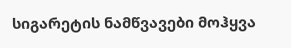სიგარეტის ნამწვავები მოჰყვა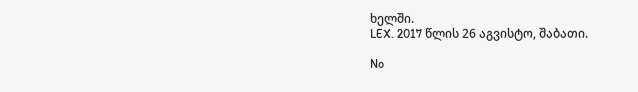ხელში.
LEX. 2017 წლის 26 აგვისტო, შაბათი.

No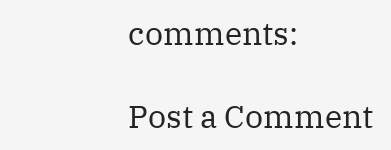comments:

Post a Comment